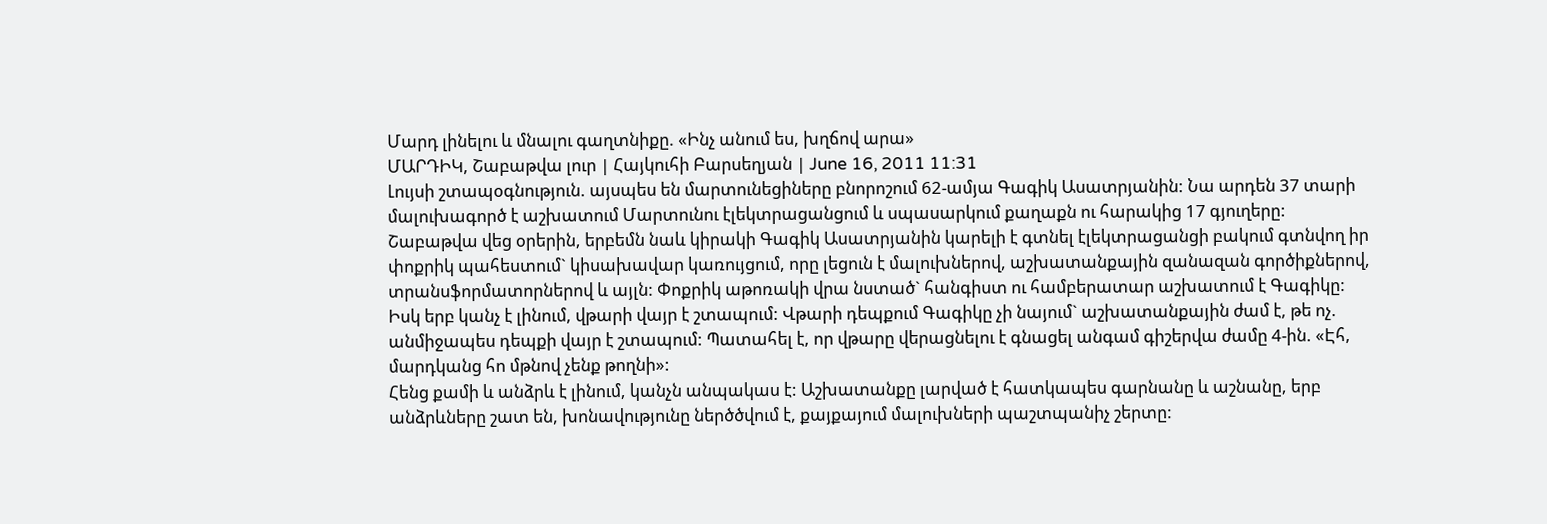Մարդ լինելու և մնալու գաղտնիքը. «Ինչ անում ես, խղճով արա»
ՄԱՐԴԻԿ, Շաբաթվա լուր | Հայկուհի Բարսեղյան | June 16, 2011 11:31
Լույսի շտապօգնություն. այսպես են մարտունեցիները բնորոշում 62-ամյա Գագիկ Ասատրյանին: Նա արդեն 37 տարի մալուխագործ է աշխատում Մարտունու էլեկտրացանցում և սպասարկում քաղաքն ու հարակից 17 գյուղերը:
Շաբաթվա վեց օրերին, երբեմն նաև կիրակի Գագիկ Ասատրյանին կարելի է գտնել էլեկտրացանցի բակում գտնվող իր փոքրիկ պահեստում` կիսախավար կառույցում, որը լեցուն է մալուխներով, աշխատանքային զանազան գործիքներով, տրանսֆորմատորներով և այլն: Փոքրիկ աթոռակի վրա նստած` հանգիստ ու համբերատար աշխատում է Գագիկը: Իսկ երբ կանչ է լինում, վթարի վայր է շտապում: Վթարի դեպքում Գագիկը չի նայում` աշխատանքային ժամ է, թե ոչ. անմիջապես դեպքի վայր է շտապում: Պատահել է, որ վթարը վերացնելու է գնացել անգամ գիշերվա ժամը 4-ին. «Էհ, մարդկանց հո մթնով չենք թողնի»:
Հենց քամի և անձրև է լինում, կանչն անպակաս է: Աշխատանքը լարված է հատկապես գարնանը և աշնանը, երբ անձրևները շատ են, խոնավությունը ներծծվում է, քայքայում մալուխների պաշտպանիչ շերտը: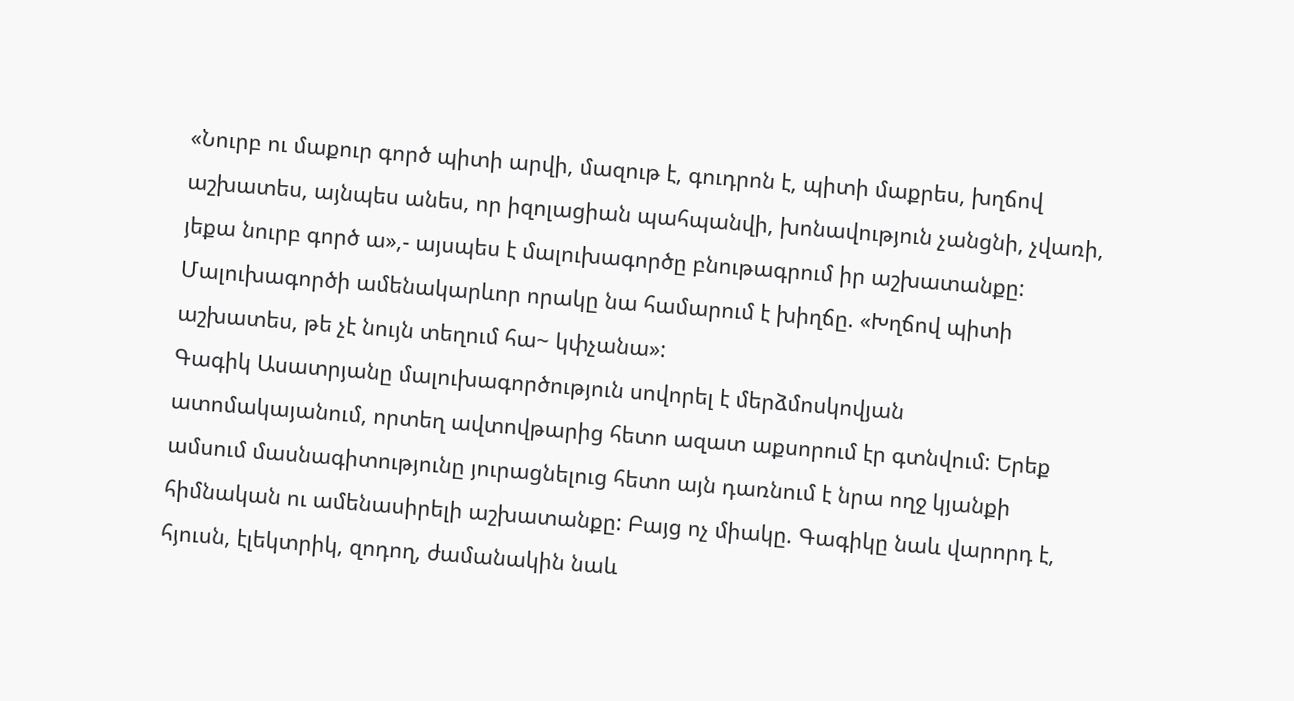«Նուրբ ու մաքուր գործ պիտի արվի, մազութ է, գուդրոն է, պիտի մաքրես, խղճով աշխատես, այնպես անես, որ իզոլացիան պահպանվի, խոնավություն չանցնի, չվառի, յեքա նուրբ գործ ա»,- այսպես է մալուխագործը բնութագրում իր աշխատանքը: Մալուխագործի ամենակարևոր որակը նա համարում է խիղճը. «Խղճով պիտի աշխատես, թե չէ նույն տեղում հա~ կփչանա»:
Գագիկ Ասատրյանը մալուխագործություն սովորել է մերձմոսկովյան ատոմակայանում, որտեղ ավտովթարից հետո ազատ աքսորում էր գտնվում: Երեք ամսում մասնագիտությունը յուրացնելուց հետո այն դառնում է նրա ողջ կյանքի հիմնական ու ամենասիրելի աշխատանքը: Բայց ոչ միակը. Գագիկը նաև վարորդ է, հյուսն, էլեկտրիկ, զոդող, ժամանակին նաև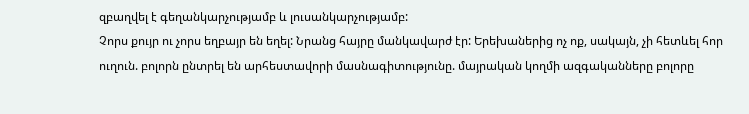զբաղվել է գեղանկարչությամբ և լուսանկարչությամբ:
Չորս քույր ու չորս եղբայր են եղել: Նրանց հայրը մանկավարժ էր: Երեխաներից ոչ ոք, սակայն, չի հետևել հոր ուղուն. բոլորն ընտրել են արհեստավորի մասնագիտությունը. մայրական կողմի ազգականները բոլորը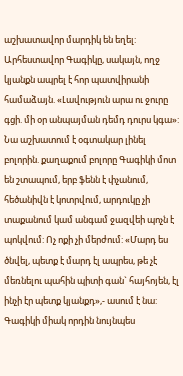աշխատավոր մարդիկ են եղել:
Արհեստավոր Գագիկը, սակայն, ողջ կյանքն ապրել է հոր պատվիրանի համաձայն. «Լավություն արա ու ջուրը գցի. մի օր անպայման դեմդ դուրս կգա»: Նա աշխատում է օգտակար լինել բոլորին. քաղաքում բոլորը Գագիկի մոտ են շտապում, երբ ֆենն է փչանում, հեծանիվն է կոտրվում, արդուկը չի տաքանում կամ անգամ ջազվեի պոչն է պոկվում: Ոչ ոքի չի մերժում: «Մարդ ես ծնվել, պետք է մարդ էլ ապրես, թե չէ մեռնելու պահին պիտի գան` հայհոյեն, էլ ինչի էր պետք կյանքդ»,- ասում է նա:
Գագիկի միակ որդին նույնպես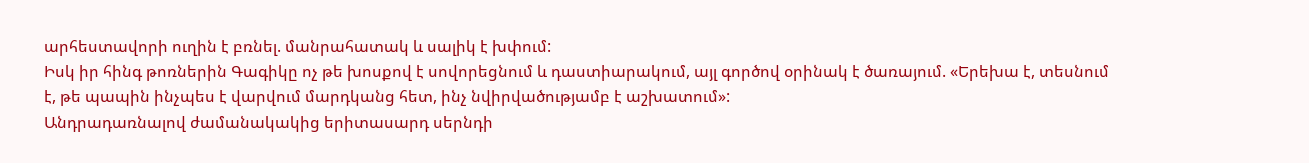արհեստավորի ուղին է բռնել. մանրահատակ և սալիկ է խփում:
Իսկ իր հինգ թոռներին Գագիկը ոչ թե խոսքով է սովորեցնում և դաստիարակում, այլ գործով օրինակ է ծառայում. «Երեխա է, տեսնում է, թե պապին ինչպես է վարվում մարդկանց հետ, ինչ նվիրվածությամբ է աշխատում»:
Անդրադառնալով ժամանակակից երիտասարդ սերնդի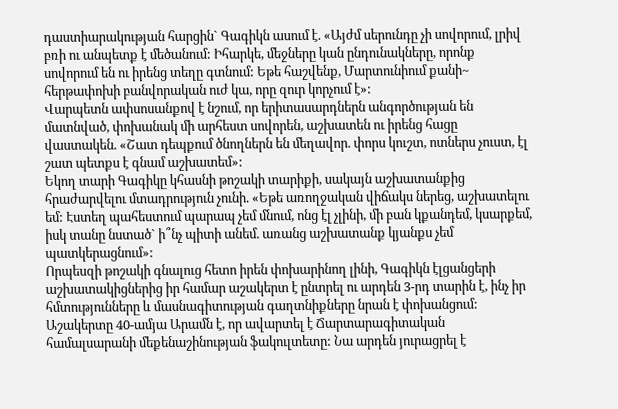դաստիարակության հարցին` Գագիկն ասում է. «Այժմ սերունդը չի սովորում, լրիվ բռի ու անպետք է մեծանում: Իհարկե, մեջները կան ընդունակները, որոնք սովորում են ու իրենց տեղը գտնում: Եթե հաշվենք, Մարտունիում քանի~ հերթափոխի բանվորական ուժ կա, որը զուր կորչում է»:
Վարպետն ափսոսանքով է նշում, որ երիտասարդներն անգործության են մատնված, փոխանակ մի արհեստ սովորեն, աշխատեն ու իրենց հացը վաստակեն. «Շատ դեպքում ծնողներն են մեղավոր. փորս կուշտ, ոտներս չուստ, էլ շատ պետքս է գնամ աշխատեմ»:
Եկող տարի Գագիկը կհասնի թոշակի տարիքի, սակայն աշխատանքից հրաժարվելու մտադրություն չունի. «Եթե առողջական վիճակս ներեց, աշխատելու եմ: Էստեղ պահեստում պարապ չեմ մնում, ոնց էլ չլինի, մի բան կքանդեմ, կսարքեմ, իսկ տանը նստած` ի՞նչ պիտի անեմ. առանց աշխատանք կյանքս չեմ պատկերացնում»:
Որպեսզի թոշակի գնալուց հետո իրեն փոխարինող լինի, Գագիկն էլցանցերի աշխատակիցներից իր համար աշակերտ է ընտրել ու արդեն 3-րդ տարին է, ինչ իր հմտությունները և մասնագիտության գաղտնիքները նրան է փոխանցում:
Աշակերտը 40-ամյա Արամն է, որ ավարտել է Ճարտարագիտական համալսարանի մեքենաշինության ֆակուլտետը: Նա արդեն յուրացրել է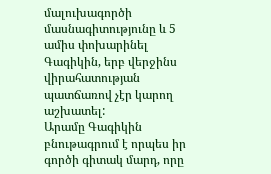մալուխագործի մասնագիտությունը և 5 ամիս փոխարինել Գագիկին, երբ վերջինս վիրահատության պատճառով չէր կարող աշխատել:
Արամը Գագիկին բնութագրում է որպես իր գործի գիտակ մարդ, որը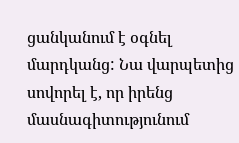ցանկանում է օգնել մարդկանց: Նա վարպետից սովորել է, որ իրենց մասնագիտությունում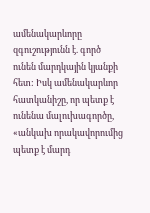ամենակարևորը զգուշությունն է. գործ ունեն մարդկային կյանքի հետ: Իսկ ամենակարևոր հատկանիշը, որ պետք է ունենա մալուխագործը, «անկախ որակավորումից պետք է մարդ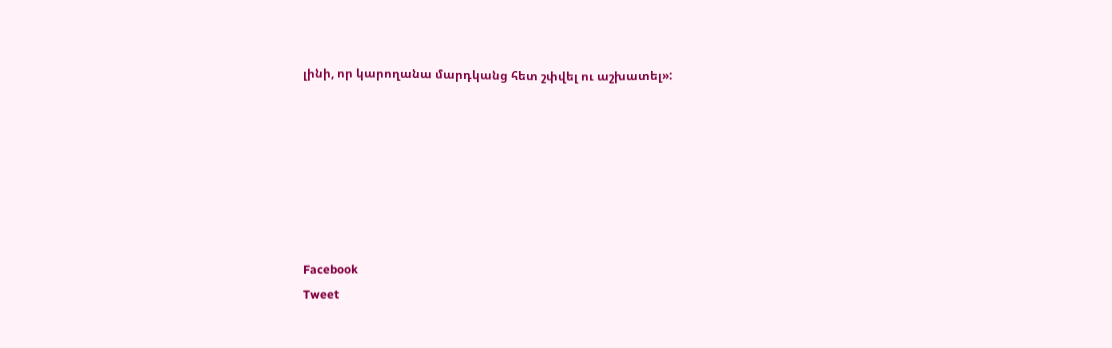լինի, որ կարողանա մարդկանց հետ շփվել ու աշխատել»:







Facebook
Tweet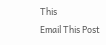This
Email This Post